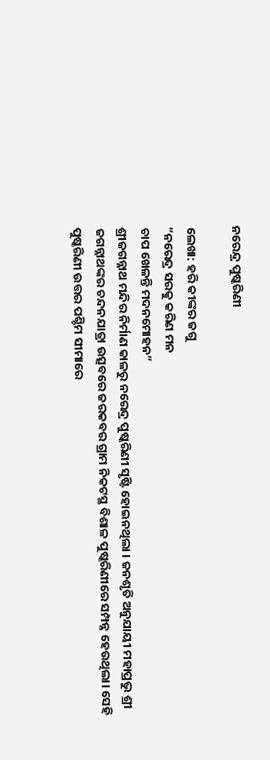ନରେନ୍ଦ୍ର ପୁଷ୍କରିଣୀ

ଲେଖା: ହରି କୀଙ୍କର ଜଗୁ
“ନରେନ୍ଦ୍ର ସରକୁ କରିଣ ମନ
ଚାପ ଖେଳନ୍ତି ମଦନମୋହନ”
ଶ୍ରୀଜଗନ୍ନାଥ ମନ୍ଦିର ନିର୍ମାଣ କାଳରୁ ନରେନ୍ଦ୍ର ପୁଷ୍କରିଣୀ ସୃଷ୍ଟି ହୋଇନଥିଲା । ଜନଶୃତି ଅନୁଯାୟୀ ମହାପ୍ରଭୁ ଶ୍ରୀ ଜଗନ୍ନାଥଙ୍କର ଚନ୍ଦନଯାତ୍ରା ଉତ୍ସବରେ ଜରକବର ଗ୍ରାମ ନିକଟସ୍ଥ ବିଶାଳ ପୁଷ୍କରିଣୀରେ ସମ୍ପନ୍ନ ହେଉଥିଲା। ସେହି ପୁଷ୍କରିଣୀ ଉତ୍ତର ପଶ୍ଚିମ ସୀମାରେ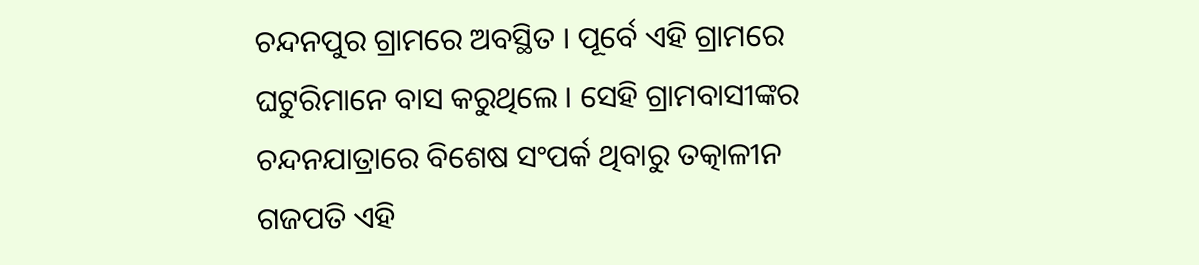ଚନ୍ଦନପୁର ଗ୍ରାମରେ ଅବସ୍ଥିତ । ପୂର୍ବେ ଏହି ଗ୍ରାମରେ ଘଟୁରିମାନେ ବାସ କରୁଥିଲେ । ସେହି ଗ୍ରାମବାସୀଙ୍କର ଚନ୍ଦନଯାତ୍ରାରେ ବିଶେଷ ସଂପର୍କ ଥିବାରୁ ତତ୍କାଳୀନ ଗଜପତି ଏହି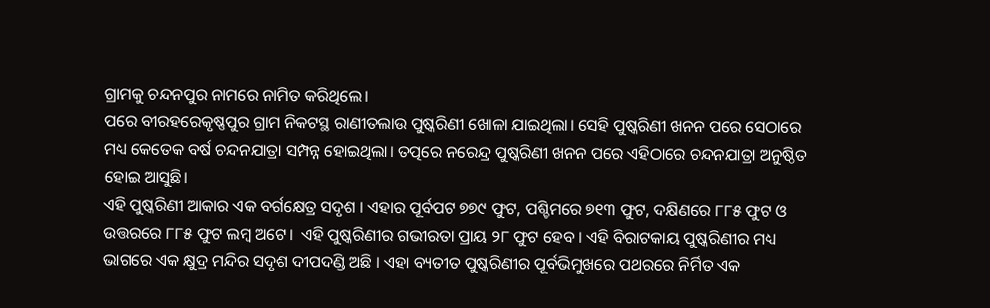ଗ୍ରାମକୁ ଚନ୍ଦନପୁର ନାମରେ ନାମିତ କରିଥିଲେ।
ପରେ ବୀରହରେକୃଷ୍ଣପୁର ଗ୍ରାମ ନିକଟସ୍ଥ ରାଣୀତଲାଉ ପୁଷ୍କରିଣୀ ଖୋଳା ଯାଇଥିଲା। ସେହି ପୁଷ୍କରିଣୀ ଖନନ ପରେ ସେଠାରେ ମଧ୍ୟ କେତେକ ବର୍ଷ ଚନ୍ଦନଯାତ୍ରା ସମ୍ପନ୍ନ ହୋଇଥିଲା। ତତ୍ପରେ ନରେନ୍ଦ୍ର ପୁଷ୍କରିଣୀ ଖନନ ପରେ ଏହିଠାରେ ଚନ୍ଦନଯାତ୍ରା ଅନୁଷ୍ଠିତ ହୋଇ ଆସୁଛି।
ଏହି ପୁଷ୍କରିଣୀ ଆକାର ଏକ ବର୍ଗକ୍ଷେତ୍ର ସଦୃଶ । ଏହାର ପୂର୍ବପଟ ୭୭୯ ଫୁଟ, ପଶ୍ଚିମରେ ୭୧୩ ଫୁଟ, ଦକ୍ଷିଣରେ ୮୮୫ ଫୁଟ ଓ ଉତ୍ତରରେ ୮୮୫ ଫୁଟ ଲମ୍ବ ଅଟେ।  ଏହି ପୁଷ୍କରିଣୀର ଗଭୀରତା ପ୍ରାୟ ୨୮ ଫୁଟ ହେବ । ଏହି ବିରାଟକାୟ ପୁଷ୍କରିଣୀର ମଧ୍ୟ ଭାଗରେ ଏକ କ୍ଷୁଦ୍ର ମନ୍ଦିର ସଦୃଶ ଦୀପଦଣ୍ଡି ଅଛି । ଏହା ବ୍ୟତୀତ ପୁଷ୍କରିଣୀର ପୂର୍ବଭିମୁଖରେ ପଥରରେ ନିର୍ମିତ ଏକ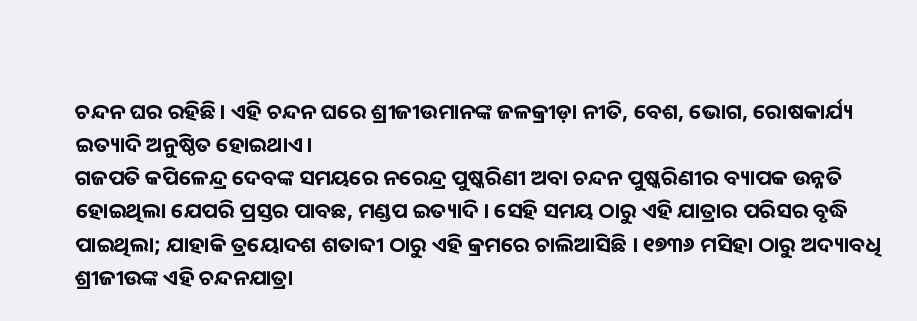ଚନ୍ଦନ ଘର ରହିଛି। ଏହି ଚନ୍ଦନ ଘରେ ଶ୍ରୀଜୀଉମାନଙ୍କ ଜଳକ୍ରୀଡ଼ା ନୀତି, ବେଶ, ଭୋଗ, ରୋଷକାର୍ଯ୍ୟ ଇତ୍ୟାଦି ଅନୁଷ୍ଠିତ ହୋଇଥାଏ।
ଗଜପତି କପିଳେନ୍ଦ୍ର ଦେବଙ୍କ ସମୟରେ ନରେନ୍ଦ୍ର ପୁଷ୍କରିଣୀ ଅବା ଚନ୍ଦନ ପୁଷ୍କରିଣୀର ବ୍ୟାପକ ଉନ୍ନତି ହୋଇଥିଲା ଯେପରି ପ୍ରସ୍ତର ପାବଛ, ମଣ୍ଡପ ଇତ୍ୟାଦି । ସେହି ସମୟ ଠାରୁ ଏହି ଯାତ୍ରାର ପରିସର ବୃଦ୍ଧି ପାଇଥିଲା; ଯାହାକି ତ୍ରୟୋଦଶ ଶତାବ୍ଦୀ ଠାରୁ ଏହି କ୍ରମରେ ଚାଲିଆସିଛି । ୧୭୩୬ ମସିହା ଠାରୁ ଅଦ୍ୟାବଧି ଶ୍ରୀଜୀଉଙ୍କ ଏହି ଚନ୍ଦନଯାତ୍ରା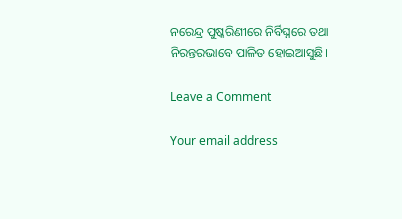ନରେନ୍ଦ୍ର ପୁଷ୍କରିଣୀରେ ନିର୍ବିଘ୍ନରେ ତଥା ନିରନ୍ତରଭାବେ ପାଳିତ ହୋଇଆସୁଛି।

Leave a Comment

Your email address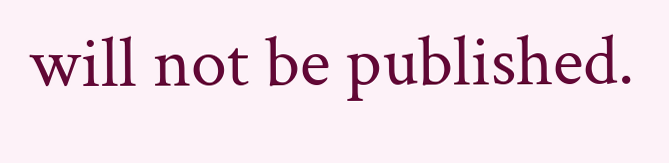will not be published.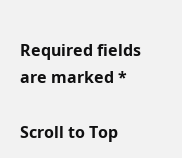Required fields are marked *

Scroll to Top